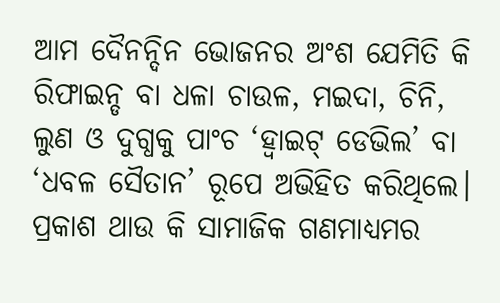ଆମ ଦୈନନ୍ଦିନ ଭୋଜନର ଅଂଶ ଯେମିତି କି ରିଫାଇନ୍ଡ ବା ଧଳା ଚାଉଳ, ମଇଦା, ଚିନି, ଲୁଣ ଓ ଦୁଗ୍ଧକୁ ପାଂଚ ‘ହ୍ୱାଇଟ୍ ଡେଭିଲ’ ବା ‘ଧବଳ ସୈତାନ’ ରୂପେ ଅଭିହିତ କରିଥିଲେ। ପ୍ରକାଶ ଥାଉ କି ସାମାଜିକ ଗଣମାଧ୍ୟମର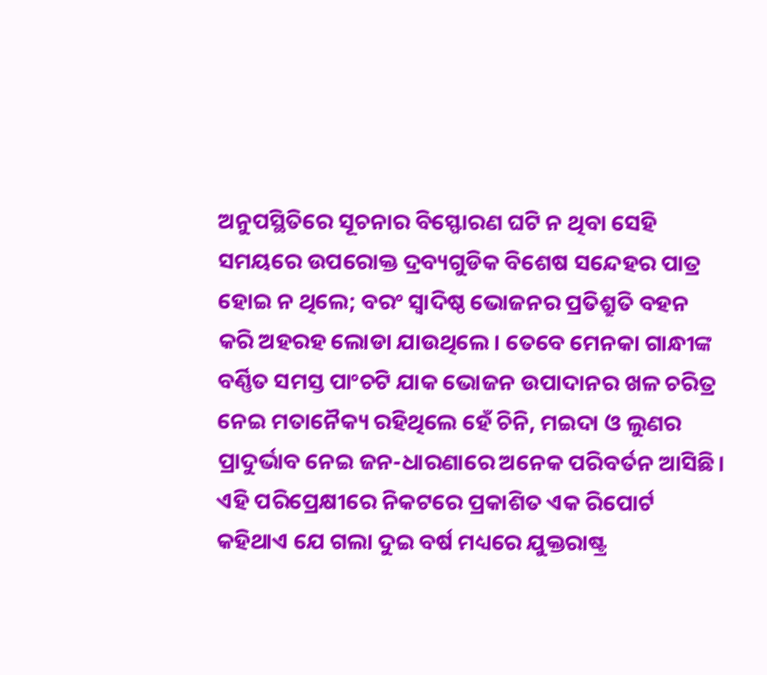ଅନୁପସ୍ଥିତିରେ ସୂଚନାର ବିସ୍ଫୋରଣ ଘଟି ନ ଥିବା ସେହି ସମୟରେ ଉପରୋକ୍ତ ଦ୍ରବ୍ୟଗୁଡିକ ବିଶେଷ ସନ୍ଦେହର ପାତ୍ର ହୋଇ ନ ଥିଲେ; ବରଂ ସ୍ୱାଦିଷ୍ଠ ଭୋଜନର ପ୍ରତିଶ୍ରୁତି ବହନ କରି ଅହରହ ଲୋଡା ଯାଉଥିଲେ। ତେବେ ମେନକା ଗାନ୍ଧୀଙ୍କ ବର୍ଣ୍ଣିତ ସମସ୍ତ ପାଂଚଟି ଯାକ ଭୋଜନ ଉପାଦାନର ଖଳ ଚରିତ୍ର ନେଇ ମତାନୈକ୍ୟ ରହିଥିଲେ ହେଁ ଚିନି, ମଇଦା ଓ ଲୁଣର ପ୍ରାଦୁର୍ଭାବ ନେଇ ଜନ-ଧାରଣାରେ ଅନେକ ପରିବର୍ତନ ଆସିଛି।
ଏହି ପରିପ୍ରେକ୍ଷୀରେ ନିକଟରେ ପ୍ରକାଶିତ ଏକ ରିପୋର୍ଟ କହିଥାଏ ଯେ ଗଲା ଦୁଇ ବର୍ଷ ମଧ୍ୟରେ ଯୁକ୍ତରାଷ୍ଟ୍ର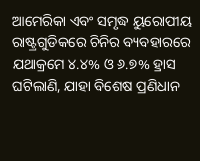ଆମେରିକା ଏବଂ ସମୃଦ୍ଧ ୟୁରୋପୀୟ ରାଷ୍ଟ୍ରଗୁଡିକରେ ଚିନିର ବ୍ୟବହାରରେ ଯଥାକ୍ରମେ ୪.୪% ଓ ୬.୭% ହ୍ରାସ ଘଟିଲାଣି, ଯାହା ବିଶେଷ ପ୍ରଣିଧାନ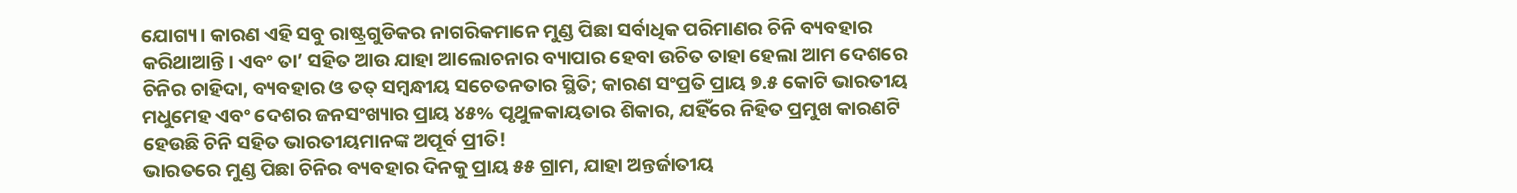ଯୋଗ୍ୟ। କାରଣ ଏହି ସବୁ ରାଷ୍ଟ୍ରଗୁଡିକର ନାଗରିକମାନେ ମୁଣ୍ଡ ପିଛା ସର୍ବାଧିକ ପରିମାଣର ଚିନି ବ୍ୟବହାର କରିଥାଆନ୍ତି। ଏବଂ ତା’ ସହିତ ଆଉ ଯାହା ଆଲୋଚନାର ବ୍ୟାପାର ହେବା ଉଚିତ ତାହା ହେଲା ଆମ ଦେଶରେ ଚିନିର ଚାହିଦା, ବ୍ୟବହାର ଓ ତତ୍ ସମ୍ବନ୍ଧୀୟ ସଚେତନତାର ସ୍ଥିତି; କାରଣ ସଂପ୍ରତି ପ୍ରାୟ ୭.୫ କୋଟି ଭାରତୀୟ ମଧୁମେହ ଏବଂ ଦେଶର ଜନସଂଖ୍ୟାର ପ୍ରାୟ ୪୫% ପୃଥୁଳକାୟତାର ଶିକାର, ଯହିଁରେ ନିହିତ ପ୍ରମୁଖ କାରଣଟି ହେଉଛି ଚିନି ସହିତ ଭାରତୀୟମାନଙ୍କ ଅପୂର୍ବ ପ୍ରୀତି!
ଭାରତରେ ମୁଣ୍ଡ ପିଛା ଚିନିର ବ୍ୟବହାର ଦିନକୁ ପ୍ରାୟ ୫୫ ଗ୍ରାମ, ଯାହା ଅନ୍ତର୍ଜାତୀୟ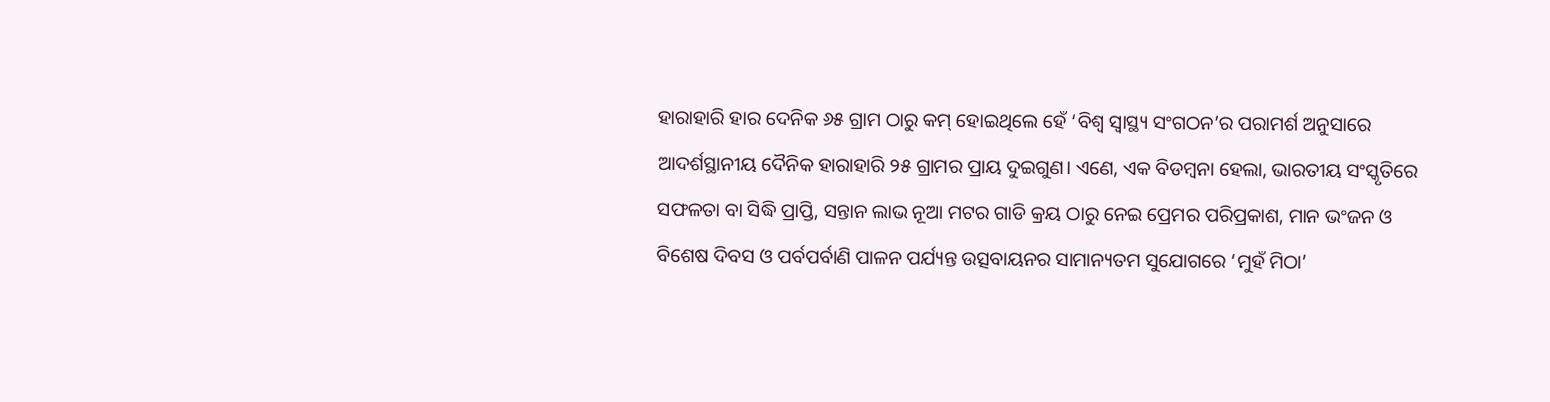ହାରାହାରି ହାର ଦେନିକ ୬୫ ଗ୍ରାମ ଠାରୁ କମ୍ ହୋଇଥିଲେ ହେଁ ‘ବିଶ୍ୱ ସ୍ୱାସ୍ଥ୍ୟ ସଂଗଠନ’ର ପରାମର୍ଶ ଅନୁସାରେ ଆଦର୍ଶସ୍ଥାନୀୟ ଦୈନିକ ହାରାହାରି ୨୫ ଗ୍ରାମର ପ୍ରାୟ ଦୁଇଗୁଣ। ଏଣେ, ଏକ ବିଡମ୍ବନା ହେଲା, ଭାରତୀୟ ସଂସ୍କୃତିରେ ସଫଳତା ବା ସିଦ୍ଧି ପ୍ରାପ୍ତି, ସନ୍ତାନ ଲାଭ ନୂଆ ମଟର ଗାଡି କ୍ରୟ ଠାରୁ ନେଇ ପ୍ରେମର ପରିପ୍ରକାଶ, ମାନ ଭଂଜନ ଓ ବିଶେଷ ଦିବସ ଓ ପର୍ବପର୍ବାଣି ପାଳନ ପର୍ଯ୍ୟନ୍ତ ଉତ୍ସବାୟନର ସାମାନ୍ୟତମ ସୁଯୋଗରେ ‘ମୁହଁ ମିଠା’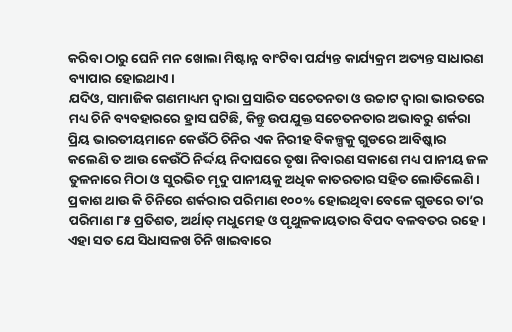କରିବା ଠାରୁ ଘେନି ମନ ଖୋଲା ମିଷ୍ଟାନ୍ନ ବାଂଟିବା ପର୍ଯ୍ୟନ୍ତ କାର୍ଯ୍ୟକ୍ରମ ଅତ୍ୟନ୍ତ ସାଧାରଣ ବ୍ୟାପାର ହୋଇଥାଏ।
ଯଦିଓ, ସାମାଜିକ ଗଣମାଧ୍ୟମ ଦ୍ୱାରା ପ୍ରସାରିତ ସଚେତନତା ଓ ଉଚ୍ଚାଟ ଦ୍ୱାରା ଭାରତରେ ମଧ୍ୟ ଚିନି ବ୍ୟବହାରରେ ହ୍ରାସ ଘଟିଛି, କିନ୍ତୁ ଉପଯୁକ୍ତ ସଚେତନତାର ଅଭାବରୁ ଶର୍କରା ପ୍ରିୟ ଭାରତୀୟମାନେ କେଉଁଠି ଚିନିର ଏକ ନିରୀହ ବିକଳ୍ପକୁ ଗୁଡରେ ଆବିଷ୍କାର କଲେଣି ତ ଆଉ କେଉଁଠି ନିର୍ଦ୍ଦୟ ନିଦାଘରେ ତୃଷା ନିବାରଣ ସକାଶେ ମଧ୍ୟ ପାନୀୟ ଜଳ ତୁଳନାରେ ମିଠା ଓ ସୁରଭିତ ମୃଦୁ ପାନୀୟକୁ ଅଧିକ କାତରତାର ସହିତ ଲୋଡିଲେଣି। ପ୍ରକାଶ ଥାଉ କି ଚିନିରେ ଶର୍କରାର ପରିମାଣ ୧୦୦% ହୋଇଥିବା ବେଳେ ଗୁଡରେ ତା’ର ପରିମାଣ ୮୫ ପ୍ରତିଶତ, ଅର୍ଥାତ୍ ମଧୁମେହ ଓ ପୃଥୁଳକାୟତାର ବିପଦ ବଳବତର ରହେ। ଏହା ସତ ଯେ ସିଧାସଳଖ ଚିନି ଖାଇବାରେ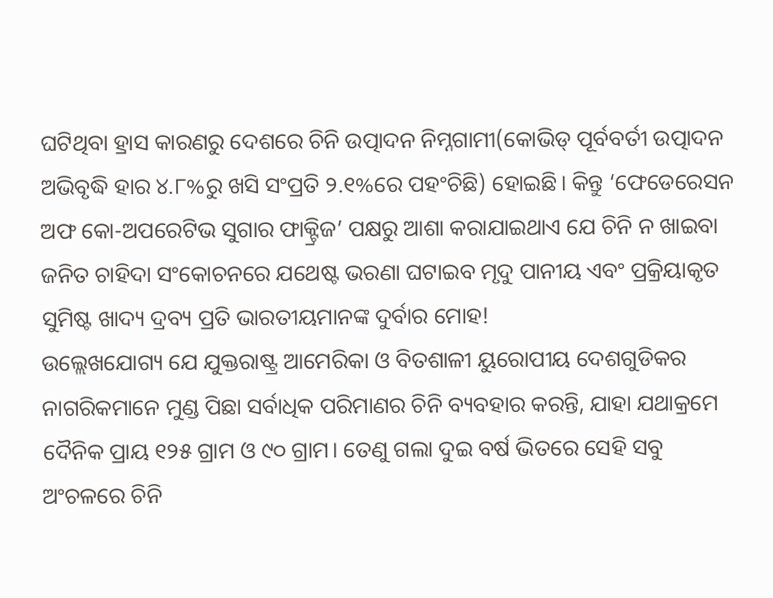ଘଟିଥିବା ହ୍ରାସ କାରଣରୁ ଦେଶରେ ଚିନି ଉତ୍ପାଦନ ନିମ୍ନଗାମୀ(କୋଭିଡ୍ ପୂର୍ବବର୍ତୀ ଉତ୍ପାଦନ ଅଭିବୃଦ୍ଧି ହାର ୪.୮%ରୁ ଖସି ସଂପ୍ରତି ୨.୧%ରେ ପହଂଚିଛି) ହୋଇଛି। କିନ୍ତୁ ‘ଫେଡେରେସନ ଅଫ କୋ-ଅପରେଟିଭ ସୁଗାର ଫାକ୍ଟ୍ରିଜ’ ପକ୍ଷରୁ ଆଶା କରାଯାଇଥାଏ ଯେ ଚିନି ନ ଖାଇବା ଜନିତ ଚାହିଦା ସଂକୋଚନରେ ଯଥେଷ୍ଟ ଭରଣା ଘଟାଇବ ମୃଦୁ ପାନୀୟ ଏବଂ ପ୍ରକ୍ରିୟାକୃତ ସୁମିଷ୍ଟ ଖାଦ୍ୟ ଦ୍ରବ୍ୟ ପ୍ରତି ଭାରତୀୟମାନଙ୍କ ଦୁର୍ବାର ମୋହ!
ଉଲ୍ଲେଖଯୋଗ୍ୟ ଯେ ଯୁକ୍ତରାଷ୍ଟ୍ର ଆମେରିକା ଓ ବିତଶାଳୀ ୟୁରୋପୀୟ ଦେଶଗୁଡିକର ନାଗରିକମାନେ ମୁଣ୍ଡ ପିଛା ସର୍ବାଧିକ ପରିମାଣର ଚିନି ବ୍ୟବହାର କରନ୍ତି, ଯାହା ଯଥାକ୍ରମେ ଦୈନିକ ପ୍ରାୟ ୧୨୫ ଗ୍ରାମ ଓ ୯୦ ଗ୍ରାମ। ତେଣୁ ଗଲା ଦୁଇ ବର୍ଷ ଭିତରେ ସେହି ସବୁ ଅଂଚଳରେ ଚିନି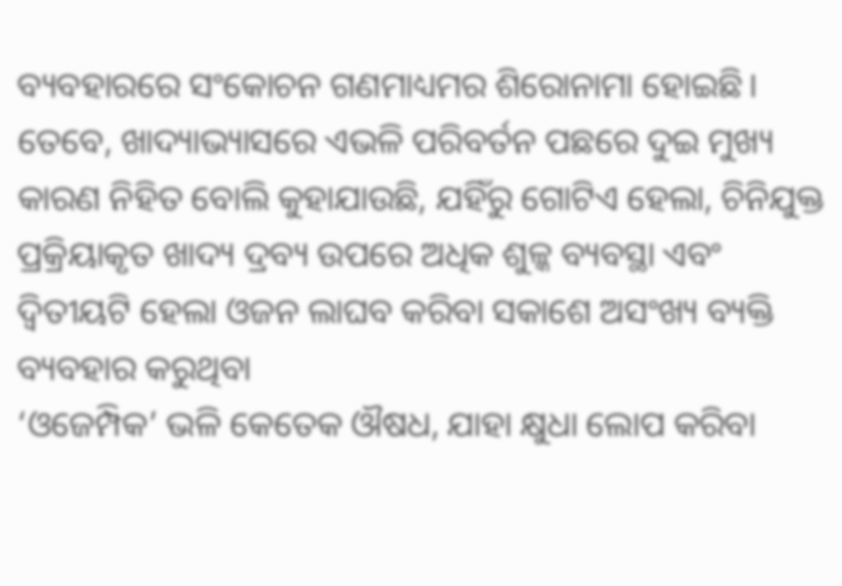ବ୍ୟବହାରରେ ସଂକୋଚନ ଗଣମାଧ୍ୟମର ଶିରୋନାମା ହୋଇଛି। ତେବେ, ଖାଦ୍ୟାଭ୍ୟାସରେ ଏଭଳି ପରିବର୍ତନ ପଛରେ ଦୁଇ ମୁଖ୍ୟ କାରଣ ନିହିତ ବୋଲି କୁହାଯାଉଛି, ଯହିଁରୁ ଗୋଟିଏ ହେଲା, ଚିନିଯୁକ୍ତ ପ୍ରକ୍ରିୟାକୃତ ଖାଦ୍ୟ ଦ୍ରବ୍ୟ ଉପରେ ଅଧିକ ଶୁଳ୍କ ବ୍ୟବସ୍ଥା ଏବଂ ଦ୍ୱିତୀୟଟି ହେଲା ଓଜନ ଲାଘବ କରିବା ସକାଶେ ଅସଂଖ୍ୟ ବ୍ୟକ୍ତି ବ୍ୟବହାର କରୁଥିବା
‘ଓଜେମ୍ପିକ’ ଭଳି କେତେକ ଔଷଧ, ଯାହା କ୍ଷୁଧା ଲୋପ କରିବା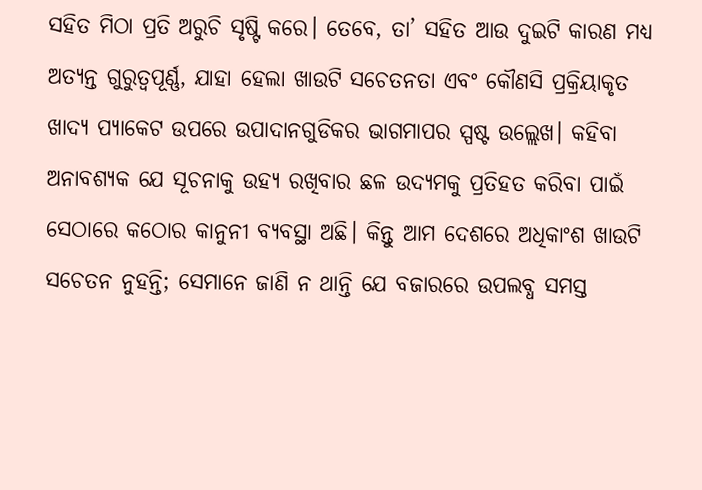ସହିତ ମିଠା ପ୍ରତି ଅରୁଚି ସୃଷ୍ଟି କରେ। ତେବେ, ତା’ ସହିତ ଆଉ ଦୁଇଟି କାରଣ ମଧ୍ୟ ଅତ୍ୟନ୍ତ ଗୁରୁତ୍ୱପୂର୍ଣ୍ଣ, ଯାହା ହେଲା ଖାଉଟି ସଚେତନତା ଏବଂ କୌଣସି ପ୍ରକ୍ରିୟାକୃତ ଖାଦ୍ୟ ପ୍ୟାକେଟ ଉପରେ ଉପାଦାନଗୁଡିକର ଭାଗମାପର ସ୍ପଷ୍ଟ ଉଲ୍ଲେଖ। କହିବା ଅନାବଶ୍ୟକ ଯେ ସୂଚନାକୁ ଉହ୍ୟ ରଖିବାର ଛଳ ଉଦ୍ୟମକୁ ପ୍ରତିହତ କରିବା ପାଇଁ ସେଠାରେ କଠୋର କାନୁନୀ ବ୍ୟବସ୍ଥା ଅଛି। କିନ୍ତୁ ଆମ ଦେଶରେ ଅଧିକାଂଶ ଖାଉଟି ସଚେତନ ନୁହନ୍ତି; ସେମାନେ ଜାଣି ନ ଥାନ୍ତି ଯେ ବଜାରରେ ଉପଲବ୍ଧ ସମସ୍ତ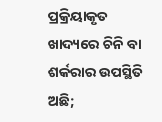ପ୍ରକ୍ରିୟାକୃତ ଖାଦ୍ୟରେ ଚିନି ବା ଶର୍କରାର ଉପସ୍ଥିତି ଅଛି;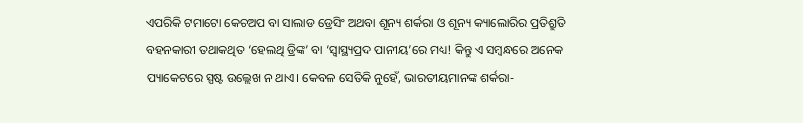ଏପରିକି ଟମାଟୋ କେଚଅପ ବା ସାଲାଡ ଡ୍ରେସିଂ ଅଥବା ଶୂନ୍ୟ ଶର୍କରା ଓ ଶୂନ୍ୟ କ୍ୟାଲୋରିର ପ୍ରତିଶ୍ରୁତି ବହନକାରୀ ତଥାକଥିତ ‘ହେଲଥି ଡ୍ରିଙ୍କ’ ବା ‘ସ୍ୱାସ୍ଥ୍ୟପ୍ରଦ ପାନୀୟ’ରେ ମଧ୍ୟ! କିନ୍ତୁ ଏ ସମ୍ବନ୍ଧରେ ଅନେକ ପ୍ୟାକେଟରେ ସ୍ପଷ୍ଟ ଉଲ୍ଲେଖ ନ ଥାଏ। କେବଳ ସେତିକି ନୁହେଁ, ଭାରତୀୟମାନଙ୍କ ଶର୍କରା-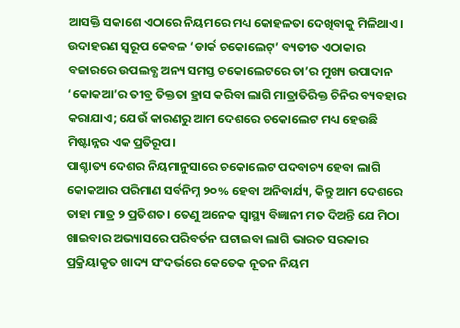ଆସକ୍ତି ସକାଶେ ଏଠାରେ ନିୟମରେ ମଧ୍ୟ କୋହଳତା ଦେଖିବାକୁ ମିଳିଥାଏ। ଉଦାହରଣ ସ୍ୱରୂପ କେବଳ ‘ଡାର୍କ ଚକୋଲେଟ୍’ ବ୍ୟତୀତ ଏଠାକାର ବଜାରରେ ଉପଲବ୍ଧ ଅନ୍ୟ ସମସ୍ତ ଚକୋଲେଟରେ ତା’ର ମୁଖ୍ୟ ଉପାଦାନ ‘କୋକଆ’ର ତୀବ୍ର ତିକ୍ତତା ହ୍ରାସ କରିବା ଲାଗି ମାତ୍ରାତିରିକ୍ତ ଚିନିର ବ୍ୟବହାର କରାଯାଏ; ଯେଉଁ କାରଣରୁ ଆମ ଦେଶରେ ଚକୋଲେଟ ମଧ୍ୟ ହେଉଛି ମିଷ୍ଟାନ୍ନର ଏକ ପ୍ରତିରୂପ।
ପାଶ୍ଚାତ୍ୟ ଦେଶର ନିୟମାନୁସାରେ ଚକୋଲେଟ ପଦବାଚ୍ୟ ହେବା ଲାଗି କୋକଆର ପରିମାଣ ସର୍ବନିମ୍ନ ୨୦% ହେବା ଅନିବାର୍ଯ୍ୟ, କିନ୍ତୁ ଆମ ଦେଶରେ ତାହା ମାତ୍ର ୨ ପ୍ରତିଶତ। ତେଣୁ ଅନେକ ସ୍ୱାସ୍ଥ୍ୟ ବିଜ୍ଞାନୀ ମତ ଦିଅନ୍ତି ଯେ ମିଠା ଖାଇବାର ଅଭ୍ୟାସରେ ପରିବର୍ତନ ଘଟାଇବା ଲାଗି ଭାରତ ସରକାର ପ୍ରକ୍ରିୟାକୃତ ଖାଦ୍ୟ ସଂଦର୍ଭରେ କେତେକ ନୂତନ ନିୟମ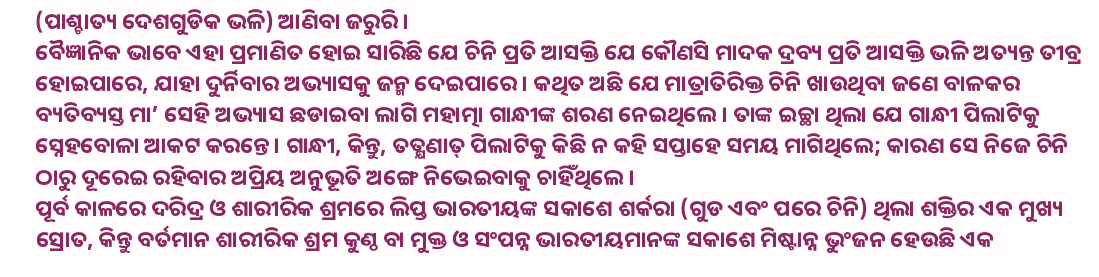(ପାଶ୍ଚାତ୍ୟ ଦେଶଗୁଡିକ ଭଳି) ଆଣିବା ଜରୁରି।
ବୈଜ୍ଞାନିକ ଭାବେ ଏହା ପ୍ରମାଣିତ ହୋଇ ସାରିଛି ଯେ ଚିନି ପ୍ରତି ଆସକ୍ତି ଯେ କୌଣସି ମାଦକ ଦ୍ରବ୍ୟ ପ୍ରତି ଆସକ୍ତି ଭଳି ଅତ୍ୟନ୍ତ ତୀବ୍ର ହୋଇପାରେ, ଯାହା ଦୁର୍ନିବାର ଅଭ୍ୟାସକୁ ଜନ୍ମ ଦେଇପାରେ। କଥିତ ଅଛି ଯେ ମାତ୍ରାତିରିକ୍ତ ଚିନି ଖାଉଥିବା ଜଣେ ବାଳକର ବ୍ୟତିବ୍ୟସ୍ତ ମା’ ସେହି ଅଭ୍ୟାସ ଛଡାଇବା ଲାଗି ମହାତ୍ମା ଗାନ୍ଧୀଙ୍କ ଶରଣ ନେଇଥିଲେ। ତାଙ୍କ ଇଚ୍ଛା ଥିଲା ଯେ ଗାନ୍ଧୀ ପିଲାଟିକୁ ସ୍ନେହବୋଳା ଆକଟ କରନ୍ତେ। ଗାନ୍ଧୀ, କିନ୍ତୁ, ତତ୍କ୍ଷଣାତ୍ ପିଲାଟିକୁ କିଛି ନ କହି ସପ୍ତାହେ ସମୟ ମାଗିଥିଲେ; କାରଣ ସେ ନିଜେ ଚିନି ଠାରୁ ଦୂରେଇ ରହିବାର ଅପ୍ରିୟ ଅନୁଭୂତି ଅଙ୍ଗେ ନିଭେଇବାକୁ ଚାହିଁଥିଲେ।
ପୂର୍ବ କାଳରେ ଦରିଦ୍ର ଓ ଶାରୀରିକ ଶ୍ରମରେ ଲିପ୍ତ ଭାରତୀୟଙ୍କ ସକାଶେ ଶର୍କରା (ଗୁଡ ଏବଂ ପରେ ଚିନି) ଥିଲା ଶକ୍ତିର ଏକ ମୁଖ୍ୟ ସ୍ରୋତ, କିନ୍ତୁ ବର୍ତମାନ ଶାରୀରିକ ଶ୍ରମ କୁଣ୍ଠ ବା ମୁକ୍ତ ଓ ସଂପନ୍ନ ଭାରତୀୟମାନଙ୍କ ସକାଶେ ମିଷ୍ଟାନ୍ନ ଭୁଂଜନ ହେଉଛି ଏକ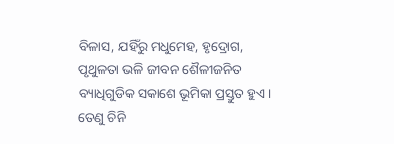ବିଳାସ, ଯହିଁରୁ ମଧୁମେହ, ହୃଦ୍ରୋଗ, ପୃଥୁଳତା ଭଳି ଜୀବନ ଶୈଳୀଜନିତ ବ୍ୟାଧିଗୁଡିକ ସକାଶେ ଭୂମିକା ପ୍ରସ୍ତୁତ ହୁଏ। ତେଣୁ ଚିନି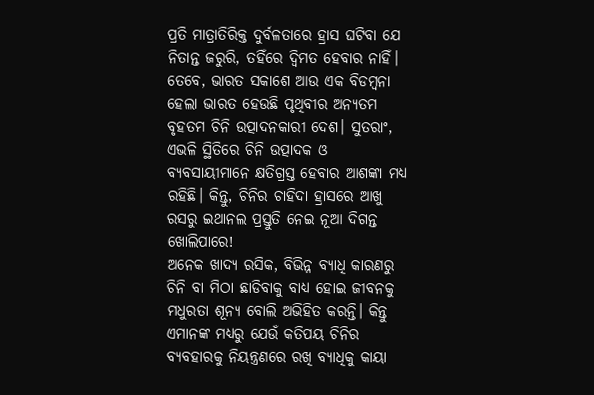ପ୍ରତି ମାତ୍ରାତିରିକ୍ତ ଦୁର୍ବଳତାରେ ହ୍ରାସ ଘଟିବା ଯେ ନିତାନ୍ତ ଜରୁରି, ତହିଁରେ ଦ୍ୱିମତ ହେବାର ନାହିଁ। ତେବେ, ଭାରତ ସକାଶେ ଆଉ ଏକ ବିଡମ୍ବନା ହେଲା ଭାରତ ହେଉଛି ପୃଥିବୀର ଅନ୍ୟତମ ବୃହତମ ଚିନି ଉତ୍ପାଦନକାରୀ ଦେଶ। ସୁତରାଂ, ଏଭଳି ସ୍ଥିତିରେ ଚିନି ଉତ୍ପାଦକ ଓ ବ୍ୟବସାୟୀମାନେ କ୍ଷତିଗ୍ରସ୍ତ ହେବାର ଆଶଙ୍କା ମଧ୍ୟ ରହିଛି। କିନ୍ତୁ, ଚିନିର ଚାହିଦା ହ୍ରାସରେ ଆଖୁ ରସରୁ ଇଥାନଲ ପ୍ରସ୍ତୁତି ନେଇ ନୂଆ ଦିଗନ୍ତ ଖୋଲିପାରେ!
ଅନେକ ଖାଦ୍ୟ ରସିକ, ବିଭିନ୍ନ ବ୍ୟାଧି କାରଣରୁ ଚିନି ବା ମିଠା ଛାଡିବାକୁ ବାଧ୍ୟ ହୋଇ ଜୀବନକୁ ମଧୁରତା ଶୂନ୍ୟ ବୋଲି ଅଭିହିତ କରନ୍ତି। କିନ୍ତୁ ଏମାନଙ୍କ ମଧ୍ୟରୁ ଯେଉଁ କତିପୟ ଚିନିର ବ୍ୟବହାରକୁ ନିୟନ୍ତ୍ରଣରେ ରଖି ବ୍ୟାଧିକୁ କାୟା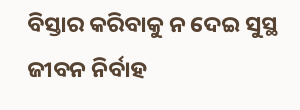ବିସ୍ତାର କରିବାକୁ ନ ଦେଇ ସୁସ୍ଥ ଜୀବନ ନିର୍ବାହ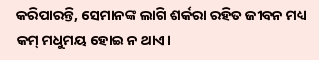କରିପାରନ୍ତି, ସେମାନଙ୍କ ଲାଗି ଶର୍କରା ରହିତ ଜୀବନ ମଧ୍ୟ କମ୍ ମଧୁମୟ ହୋଇ ନ ଥାଏ।